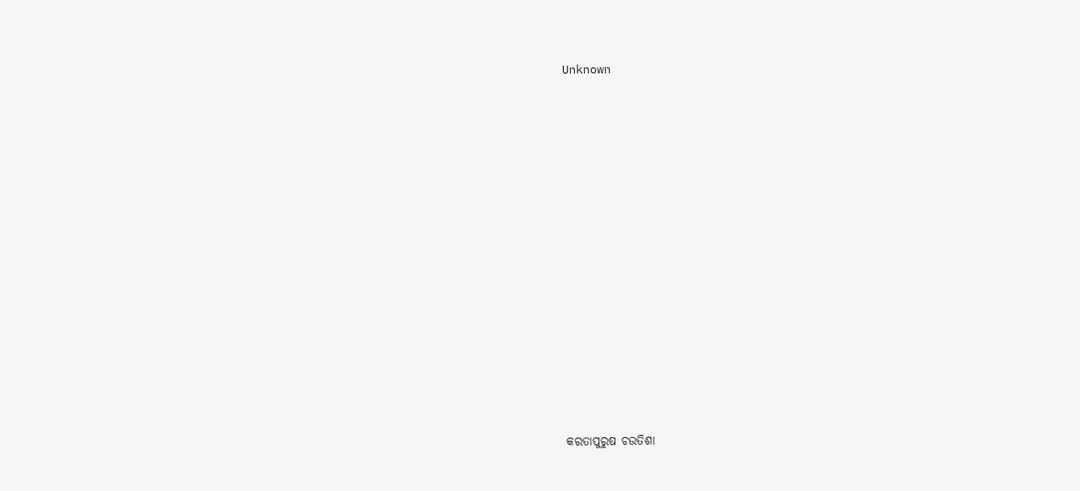Unknown



















କରତାପୁରୁଷ ଚଉତିଶା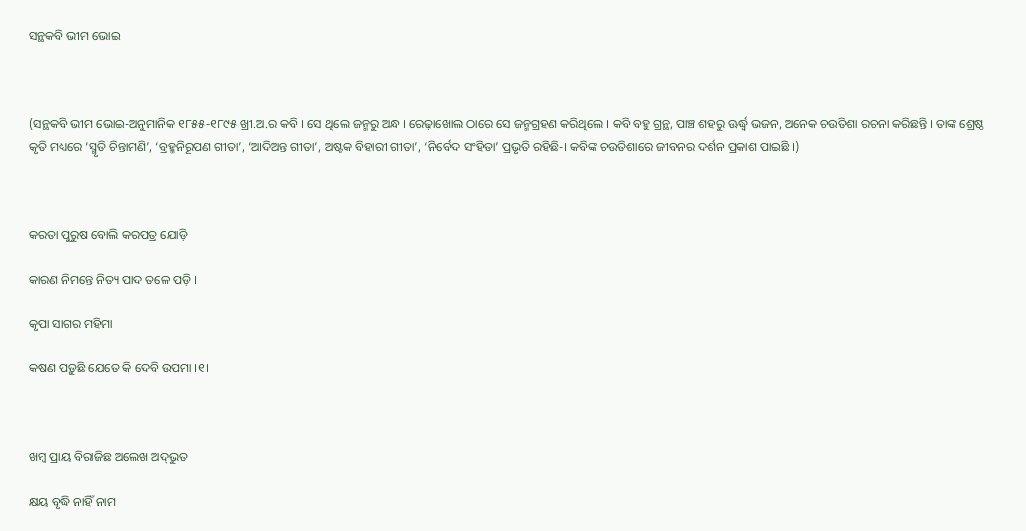ସନ୍ଥକବି ଭୀମ ଭୋଇ



(ସନ୍ଥକବି ଭୀମ ଭୋଇ-ଅନୁମାନିକ ୧୮୫୫-୧୮୯୫ ଖ୍ରୀ.ଅ.ର କବି । ସେ ଥିଲେ ଜନ୍ମରୁ ଅନ୍ଧ । ରେଢ଼ାଖୋଲ ଠାରେ ସେ ଜନ୍ମଗ୍ରହଣ କରିଥିଲେ । କବି ବହୁ ଗ୍ରନ୍ଥ, ପାଞ୍ଚ ଶହରୁ ଊର୍ଦ୍ଧ୍ୱ ଭଜନ, ଅନେକ ଚଉତିଶା ରଚନା କରିଛନ୍ତି । ତାଙ୍କ ଶ୍ରେଷ୍ଠ କୃତି ମଧ୍ୟରେ ‘ସ୍ମୃତି ଚିନ୍ତାମଣି’, ‘ବ୍ରହ୍ମନିରୂପଣ ଗୀତା’, ‘ଆଦିଅନ୍ତ ଗୀତା’, ଅଷ୍ଟକ ବିହାରୀ ଗୀତା’, ‘ନିର୍ବେଦ ସଂହିତା’ ପ୍ରଭୃତି ରହିଛି-। କବିଙ୍କ ଚଉତିଶାରେ ଜୀବନର ଦର୍ଶନ ପ୍ରକାଶ ପାଇଛି ।)



କରତା ପୁରୁଷ ବୋଲି କରପତ୍ର ଯୋଡ଼ି

କାରଣ ନିମନ୍ତେ ନିତ୍ୟ ପାଦ ତଳେ ପଡ଼ି ।

କୃପା ସାଗର ମହିମା

କଷଣ ପଡ଼ୁଛି ଯେତେ କି ଦେବି ଉପମା ।୧।



ଖମ୍ବ ପ୍ରାୟ ବିରାଜିଛ ଅଲେଖ ଅଦ୍‌ଭୁତ

କ୍ଷୟ ବୃଦ୍ଧି ନାହିଁ ନାମ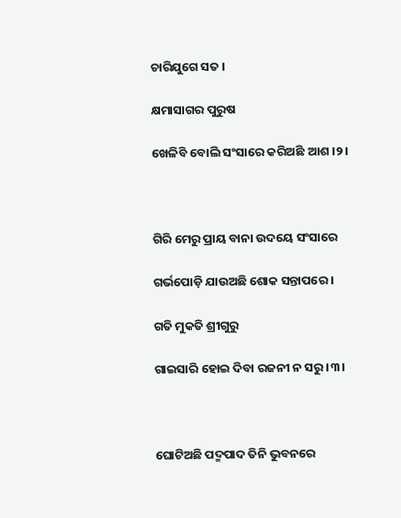ଚାରିଯୁଗେ ସତ ।

କ୍ଷମାସାଗର ପୁରୁଷ

ଖେଳିବି ବୋଲି ସଂସାରେ କରିଅଛି ଆଶ ।୨।



ଗିରି ମେରୁ ପ୍ରାୟ ବାନା ଉଦୟେ ସଂସାରେ

ଗର୍ଭପୋଡ଼ି ଯାଉଅଛି ଶୋକ ସନ୍ତାପରେ ।

ଗତି ମୁକତି ଶ୍ରୀଗୁରୁ

ଗାଇସାରି ହୋଇ ଦିବା ରଜନୀ ନ ସରୁ ।୩।



ଘୋଟିଅଛି ପଦ୍ମପାଦ ତିନି ଭୁବନରେ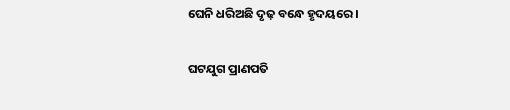ଘେନି ଧରିଅଛି ଦୃଢ଼ ବନ୍ଧେ ହୃଦୟରେ ।

ଘଟଯୁଗ ପ୍ରାଣପତି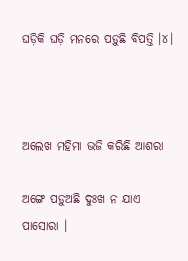ଘଡ଼ିକି ଘଡ଼ି ମନରେ ପଡ଼ୁଛି ବିପତ୍ତି ।୪।



ଅଲେଖ ମହିମା ଭଜି କରିଛି ଆଶରା

ଅଙ୍ଗେ ପଡ଼ୁଅଛି ଦୁଃଖ ନ ଯାଏ ପାସୋରା ।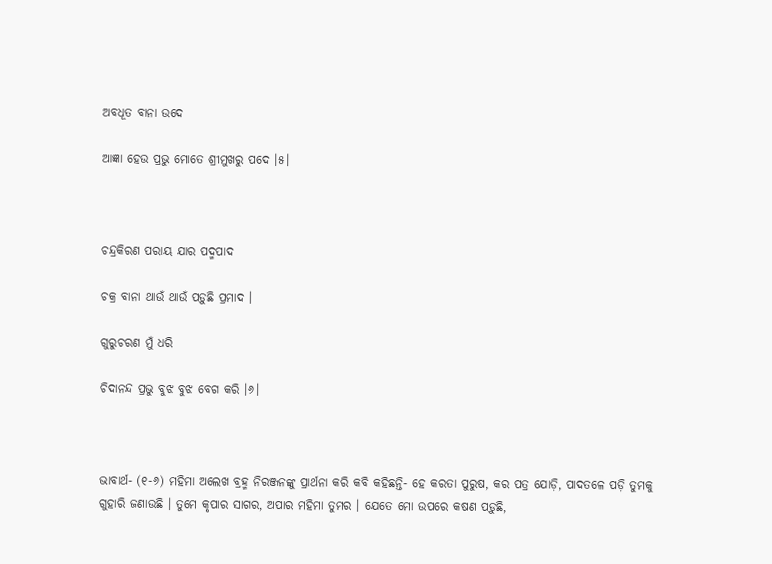ଅବଧୂତ ବାନା ଉଦେ

ଆଜ୍ଞା ହେଉ ପ୍ରଭୁ ମୋତେ ଶ୍ରୀମୁଖରୁ ପଦେ ।୫।



ଚନ୍ଦ୍ରକିରଣ ପରାୟ ଯାର ପଦ୍ମପାଦ

ଚକ୍ର ବାନା ଥାଉଁ ଥାଉଁ ପଡ଼ୁଛି ପ୍ରମାଦ ।

ଗୁରୁଚରଣ ମୁଁ ଧରି

ଚିଦାନନ୍ଦ ପ୍ରଭୁ ବୁଝ ବୁଝ ବେଗ କରି ।୬।



ଭାବାର୍ଥ- (୧-୬) ମହିମା ଅଲେଖ ବ୍ରହ୍ମ ନିରଞ୍ଜନଙ୍କୁ ପ୍ରାର୍ଥନା କରି କବି କହିଛନ୍ତି- ହେ କରତା ପୁରୁଷ, କର ପତ୍ର ଯୋଡ଼ି, ପାଦତଳେ ପଡ଼ି ତୁମକୁ ଗୁହାରି ଜଣାଉଛି । ତୁମେ କୃପାର ସାଗର, ଅପାର ମହିମା ତୁମର । ଯେତେ ମୋ ଉପରେ କଷଣ ପଡ଼ୁଛି,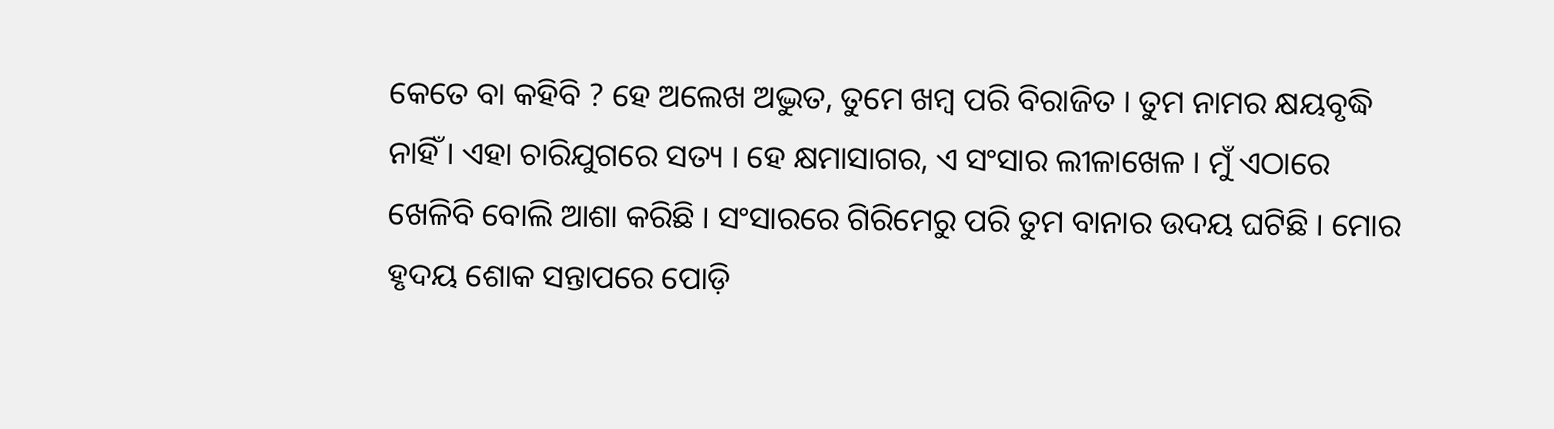କେତେ ବା କହିବି ? ହେ ଅଲେଖ ଅଦ୍ଭୁତ, ତୁମେ ଖମ୍ବ ପରି ବିରାଜିତ । ତୁମ ନାମର କ୍ଷୟବୃଦ୍ଧି ନାହିଁ । ଏହା ଚାରିଯୁଗରେ ସତ୍ୟ । ହେ କ୍ଷମାସାଗର, ଏ ସଂସାର ଲୀଳାଖେଳ । ମୁଁ ଏଠାରେ ଖେଳିବି ବୋଲି ଆଶା କରିଛି । ସଂସାରରେ ଗିରିମେରୁ ପରି ତୁମ ବାନାର ଉଦୟ ଘଟିଛି । ମୋର ହୃଦୟ ଶୋକ ସନ୍ତାପରେ ପୋଡ଼ି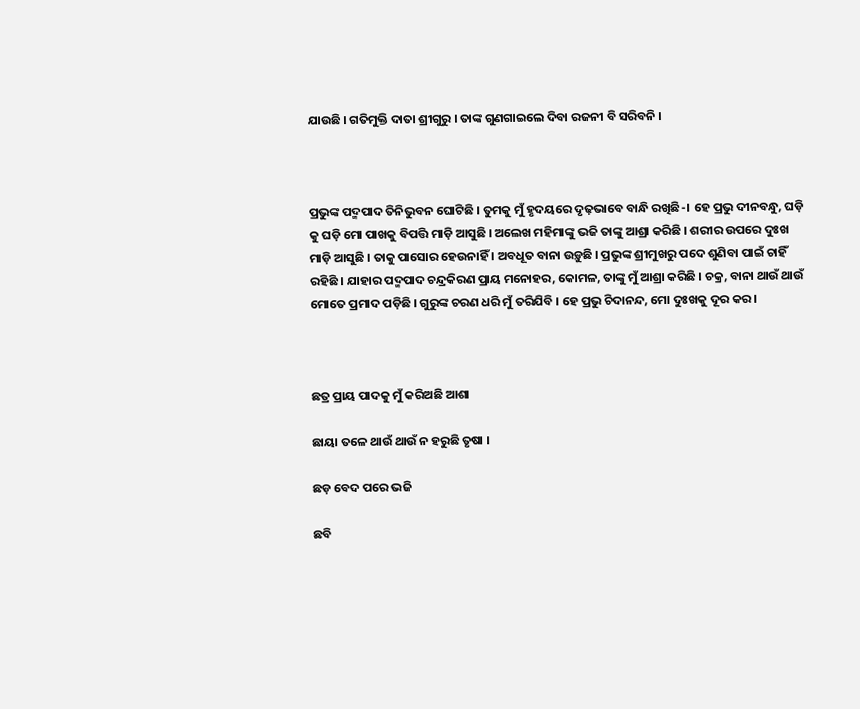ଯାଉଛି । ଗତିମୁକ୍ତି ଦାତା ଶ୍ରୀଗୁରୁ । ତାଙ୍କ ଗୁଣଗାଇଲେ ଦିବା ରଜନୀ ବି ସରିବନି ।



ପ୍ରଭୁଙ୍କ ପଦ୍ମପାଦ ତିନିଭୁବନ ଘୋଟିଛି । ତୁମକୁ ମୁଁ ହୃଦୟରେ ଦୃଢ଼ଭାବେ ବାନ୍ଧି ରଖିଛି-। ହେ ପ୍ରଭୁ ଦୀନବନ୍ଧୁ, ଘଡ଼ି କୁ ଘଡ଼ି ମୋ ପାଖକୁ ବିପତ୍ତି ମାଡ଼ି ଆସୁଛି । ଅଲେଖ ମହିମାଙ୍କୁ ଭଜି ତାଙ୍କୁ ଆଶ୍ରା କରିଛି । ଶରୀର ଉପରେ ଦୁଃଖ ମାଡ଼ି ଆସୁଛି । ତାକୁ ପାସୋର ହେଉନାହିଁ । ଅବଧୂତ ବାନା ଉଡ଼ୁଛି । ପ୍ରଭୁଙ୍କ ଶ୍ରୀମୁଖରୁ ପଦେ ଶୁଣିବା ପାଇଁ ଚାହିଁ ରହିଛି । ଯାହାର ପଦ୍ମପାଦ ଚନ୍ଦ୍ରକିରଣ ପ୍ରାୟ ମନୋହର, କୋମଳ, ତାଙ୍କୁ ମୁଁ ଆଶ୍ରା କରିଛି । ଚକ୍ର, ବାନା ଥାଉଁ ଥାଉଁ ମୋତେ ପ୍ରମାଦ ପଡ଼ିଛି । ଗୁରୁଙ୍କ ଚରଣ ଧରି ମୁଁ ତରିଯିବି । ହେ ପ୍ରଭୁ ଚିଦାନନ୍ଦ, ମୋ ଦୁଃଖକୁ ଦୂର କର ।



ଛତ୍ର ପ୍ରାୟ ପାଦକୁ ମୁଁ କରିଅଛି ଆଶା

ଛାୟା ତଳେ ଥାଉଁ ଥାଉଁ ନ ହରୁଛି ତୃଷା ।

ଛଡ଼ ବେଦ ପରେ ଭଜି

ଛବି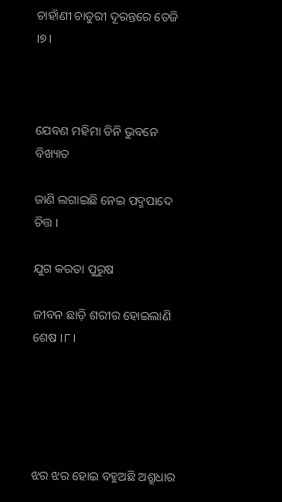ଚାହାଁଣୀ ଚାତୁରୀ ଦୂରନ୍ତରେ ତେଜି ।୭।



ଯେବଣ ମହିମା ତିନି ଭୁବନେ ବିଖ୍ୟାତ

ଜାଣି ଲଗାଇଛି ନେଇ ପଦ୍ମପାଦେ ଚିତ୍ତ ।

ଯୁଗ କରତା ପୁରୁଷ

ଜୀବନ ଛାଡ଼ି ଶରୀର ହୋଇଲାଣି ଶେଷ ।୮।





ଝର ଝର ହୋଇ ବହୁଅଛି ଅଶ୍ରୁଧାର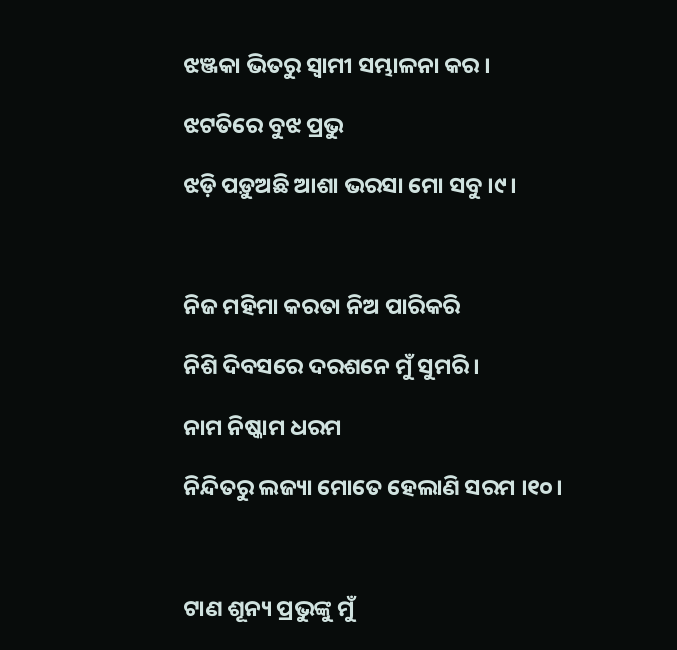ଝଞ୍ଜକା ଭିତରୁ ସ୍ୱାମୀ ସମ୍ଭାଳନା କର ।

ଝଟତିରେ ବୁଝ ପ୍ରଭୁ

ଝଡ଼ି ପଡ଼ୁଅଛି ଆଶା ଭରସା ମୋ ସବୁ ।୯।



ନିଜ ମହିମା କରତା ନିଅ ପାରିକରି

ନିଶି ଦିବସରେ ଦରଶନେ ମୁଁ ସୁମରି ।

ନାମ ନିଷ୍କାମ ଧରମ

ନିନ୍ଦିତରୁ ଲଜ୍ୟା ମୋତେ ହେଲାଣି ସରମ ।୧୦।



ଟାଣ ଶୂନ୍ୟ ପ୍ରଭୁଙ୍କୁ ମୁଁ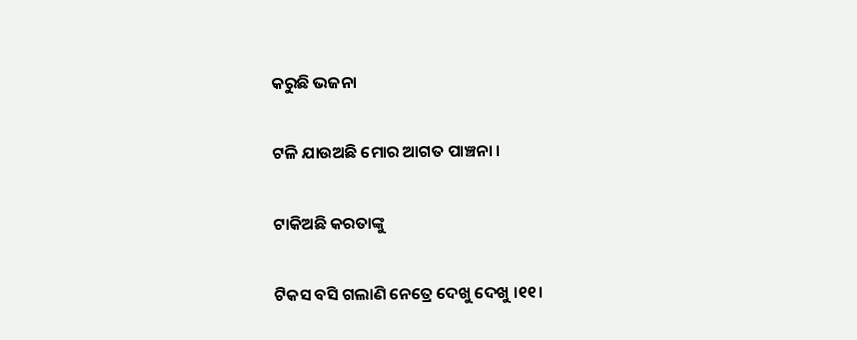କରୁଛି ଭଜନା

ଟଳି ଯାଉଅଛି ମୋର ଆଗତ ପାଞ୍ଚନା ।

ଟାକିଅଛି କରତାଙ୍କୁ

ଟିକସ ବସି ଗଲାଣି ନେତ୍ରେ ଦେଖୁ ଦେଖୁ ।୧୧।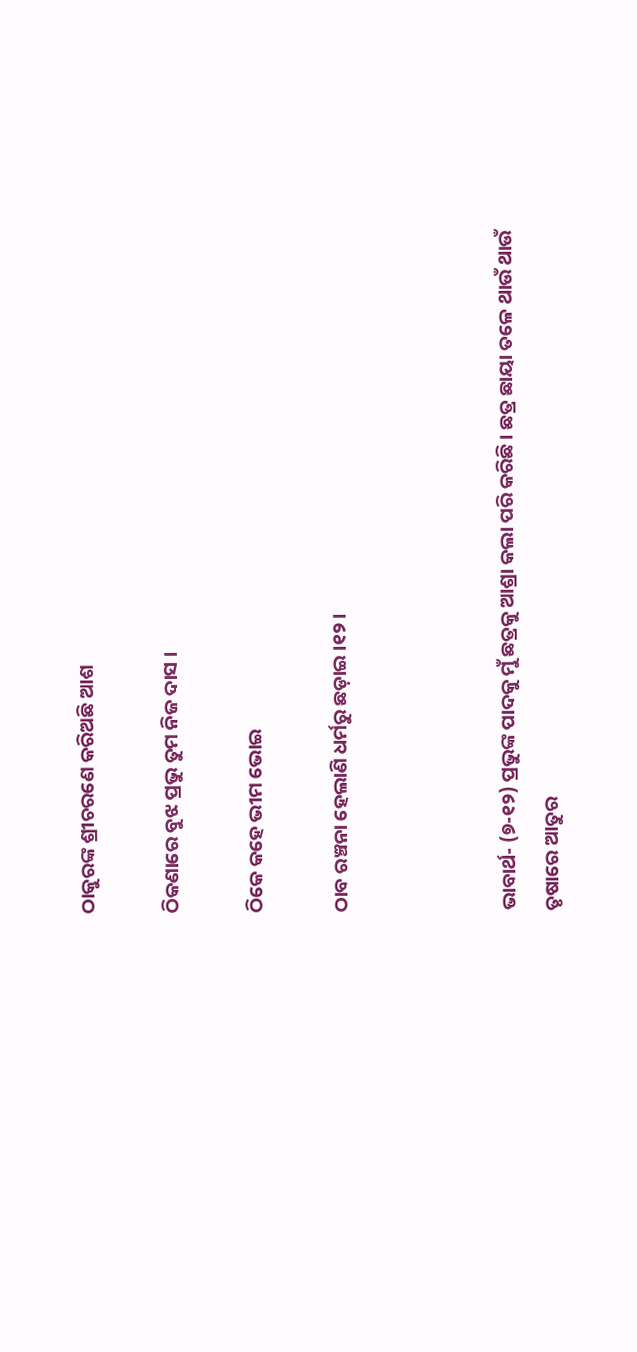ଠାକୁରଙ୍କ ଶ୍ରୀଚରଣେ କରିଅଛି ଆଶ

ଠିକଣାରେ ବୁଝ ପ୍ରଭୁ ତୁମ ନିଜ ଦାସ ।

ଠିକେ କହେ ଭୀମ ଭୋଇ

ଠାବ ରଞ୍ଚନା ହେଲାଣି ଧର୍ମରୁ ଛଡ଼ାଇ ।୧୨।



ଭାବାର୍ଥ- (୭-୧୨) ପ୍ରଭୁଙ୍କ ପାଦକୁ ମୁଁ ଛତ୍ରକୁ ଆଶ୍ରା କଲା ପରି କରିଛି । ଛତ୍ର ଛାୟା ତଳେ ଥାଉଁ ଥାଉଁ ତୃଷାରେ ଆତୁର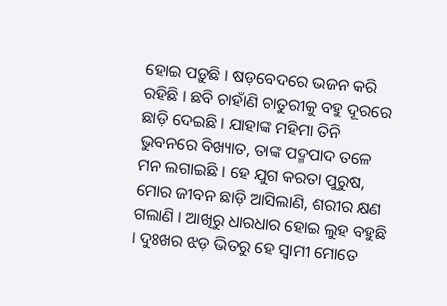ହୋଇ ପଡ଼ୁଛି । ଷଡ଼ବେଦରେ ଭଜନ କରି ରହିଛି । ଛବି ଚାହାଁଣି ଚାତୁରୀକୁ ବହୁ ଦୂରରେ ଛାଡ଼ି ଦେଇଛି । ଯାହାଙ୍କ ମହିମା ତିନି ଭୁବନରେ ବିଖ୍ୟାତ, ତାଙ୍କ ପଦ୍ମପାଦ ତଳେ ମନ ଲଗାଇଛି । ହେ ଯୁଗ କରତା ପୁରୁଷ, ମୋର ଜୀବନ ଛାଡ଼ି ଆସିଲାଣି, ଶରୀର କ୍ଷଣ ଗଲାଣି । ଆଖିରୁ ଧାରଧାର ହୋଇ ଲୁହ ବହୁଛି । ଦୁଃଖର ଝଡ଼ ଭିତରୁ ହେ ସ୍ଵାମୀ ମୋତେ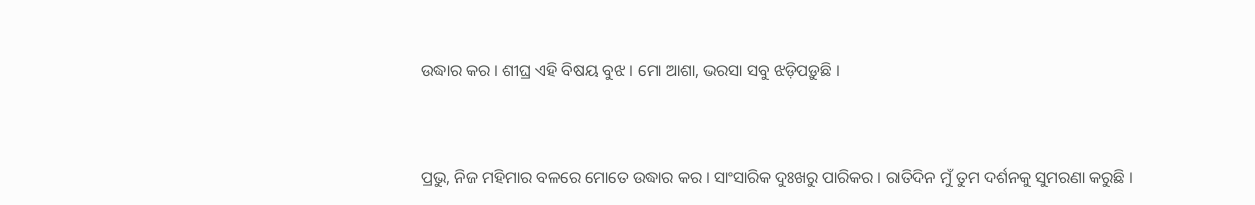ଉଦ୍ଧାର କର । ଶୀଘ୍ର ଏହି ବିଷୟ ବୁଝ । ମୋ ଆଶା, ଭରସା ସବୁ ଝଡ଼ିପଡ଼ୁଛି ।



ପ୍ରଭୁ, ନିଜ ମହିମାର ବଳରେ ମୋତେ ଉଦ୍ଧାର କର । ସାଂସାରିକ ଦୁଃଖରୁ ପାରିକର । ରାତିଦିନ ମୁଁ ତୁମ ଦର୍ଶନକୁ ସୁମରଣା କରୁଛି ।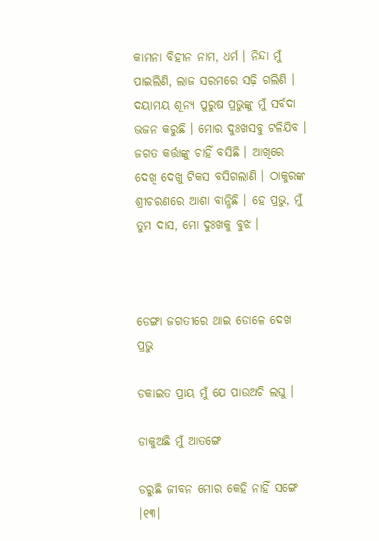କାମନା ବିହୀନ ନାମ, ଧର୍ମ । ନିନ୍ଦା ମୁଁ ପାଇଲିଣି, ଲାଜ ସରମରେ ସଢ଼ି ଗଲିଣି । ଦୟାମୟ ଶୂନ୍ୟ ପୁରୁଷ ପ୍ରଭୁଙ୍କୁ ମୁଁ ସର୍ବଦା ଭଜନ କରୁଛି । ମୋର ଦୁଃଖସବୁ ଟଳିଯିବ । ଜଗତ କର୍ତ୍ତାଙ୍କୁ ଚାହିଁ ବସିଛି । ଆଖିରେ ଦେଖି ଦେଖୁ ଟିକସ ବସିଗଲାଣି । ଠାକୁରଙ୍କ ଶ୍ରୀଚରଣରେ ଆଶା ବାନ୍ଧିଛି । ହେ ପ୍ରଭୁ, ମୁଁ ତୁମ ଦାସ, ମୋ ଦୁଃଖକୁ ବୁଝ ।



ଡେଙ୍ଗା ଜଗତୀରେ ଥାଇ ଡୋଳେ ଦେଖ ପ୍ରଭୁ

ଡକାଇତ ପ୍ରାୟ ମୁଁ ଯେ ପାଉଅଚି ଲଘୁ ।

ଡାକୁଅଛି ମୁଁ ଆତଙ୍ଗେ

ଡରୁଛି ଜୀବନ ମୋର କେହି ନାହିଁ ସଙ୍ଗେ ।୧୩।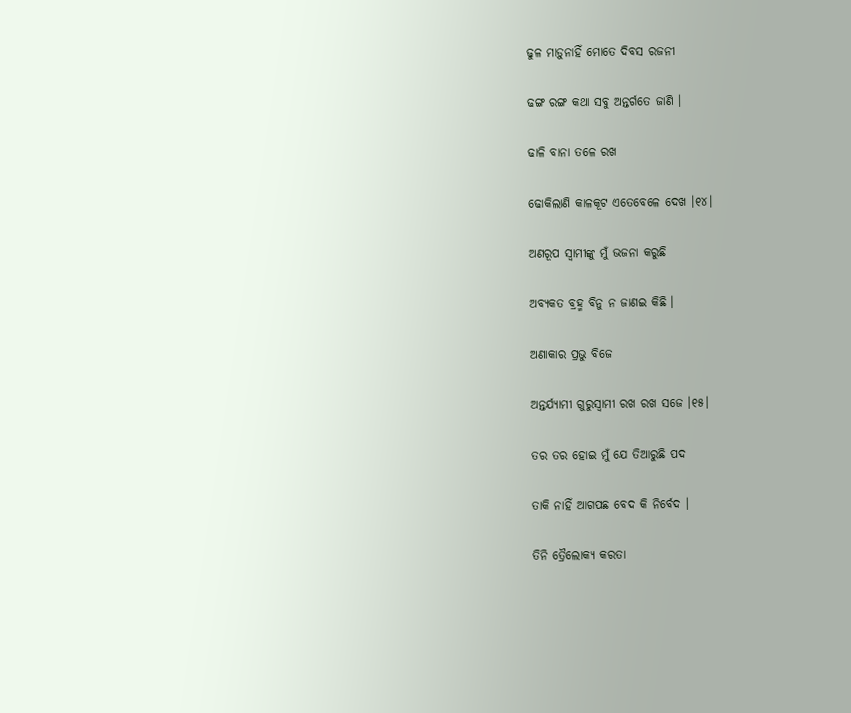ଢୁଳ ମାଡ଼ୁନାହିଁ ମୋତେ ଦିବସ ରଜନୀ

ଢଙ୍ଗ ରଙ୍ଗ କଥା ସବୁ ଅନ୍ତର୍ଗତେ ଜାଣି ।

ଢାଳି ବାନା ତଳେ ରଖ

ଢୋକିଲାଣି କାଳକୂଟ ଏତେବେଳେ ଦେଖ ।୧୪।

ଅଣରୂପ ସ୍ୱାମୀଙ୍କୁ ମୁଁ ଭଜନା କରୁଛି

ଅବ୍ୟକତ ବ୍ରହ୍ମ ବିନୁ ନ ଜାଣଇ କିଛି ।

ଅଣାକାର ପ୍ରଭୁ ବିଜେ

ଅନ୍ତର୍ଯ୍ୟାମୀ ଗୁରୁସ୍ୱାମୀ ରଖ ରଖ ସଜେ ।୧୫।

ତର ତର ହୋଇ ମୁଁ ଯେ ତିଆରୁଛି ପଦ

ତାକି ନାହିଁ ଆଗପଛ ବେଦ କି ନିର୍ବେଦ ।

ତିନି ତ୍ରୈଲୋକ୍ୟ କରତା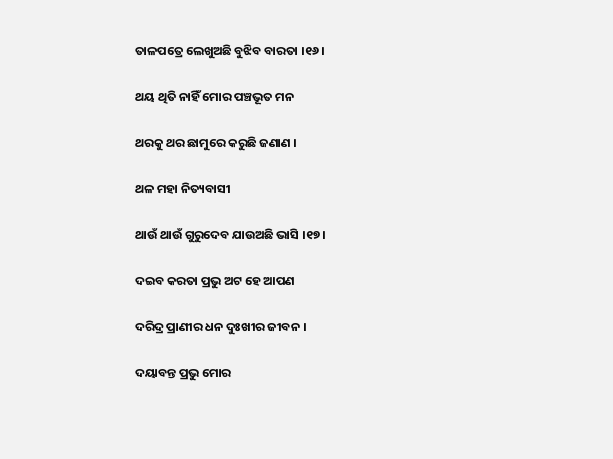ତାଳପତ୍ରେ ଲେଖୁଅଛି ବୁଝିବ ବାରତା ।୧୬।

ଥୟ ଥିତି ନାହିଁ ମୋର ପଞ୍ଚଭୂତ ମନ

ଥରକୁ ଥର ଛାମୁରେ କରୁଛି ଜଣାଣ ।

ଥଳ ମହା ନିତ୍ୟବାସୀ

ଥାଉଁ ଥାଉଁ ଗୁରୁଦେବ ଯାଉଅଛି ଭାସି ।୧୭।

ଦଇବ କରତା ପ୍ରଭୁ ଅଟ ହେ ଆପଣ

ଦରିଦ୍ର ପ୍ରାଣୀର ଧନ ଦୁଃଖୀର ଜୀବନ ।

ଦୟାବନ୍ତ ପ୍ରଭୁ ମୋର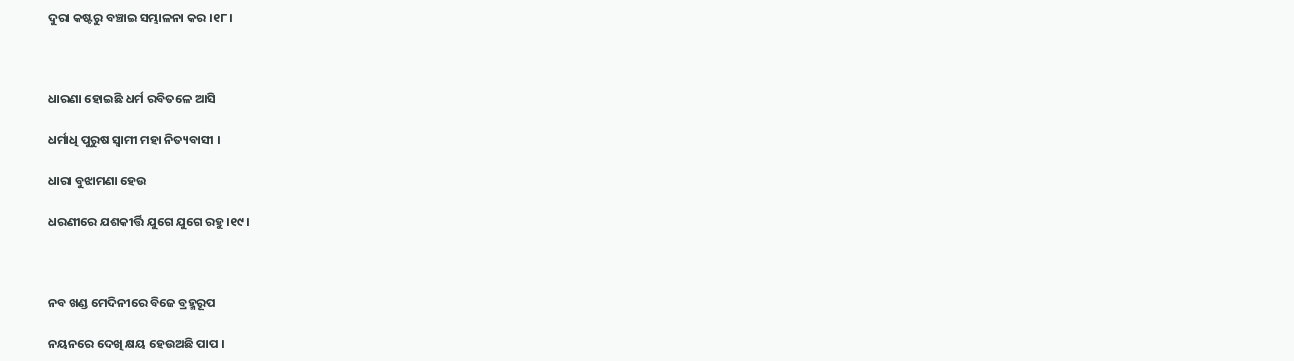ଦୁରା କଷ୍ଟରୁ ବଞ୍ଚାଇ ସମ୍ଭାଳନା କର ।୧୮।



ଧାରଣା ହୋଇଛି ଧର୍ମ ରବିତଳେ ଆସି

ଧର୍ମାଧି ପୁରୁଷ ସ୍ୱାମୀ ମହା ନିତ୍ୟବାସୀ ।

ଧାରା ବୁଝାମଣା ହେଉ

ଧରଣୀରେ ଯଶକୀର୍ତ୍ତି ଯୁଗେ ଯୁଗେ ରହୁ ।୧୯।



ନବ ଖଣ୍ଡ ମେଦିନୀରେ ବିଜେ ବ୍ରହ୍ମରୂପ

ନୟନରେ ଦେଖି କ୍ଷୟ ହେଉଅଛି ପାପ ।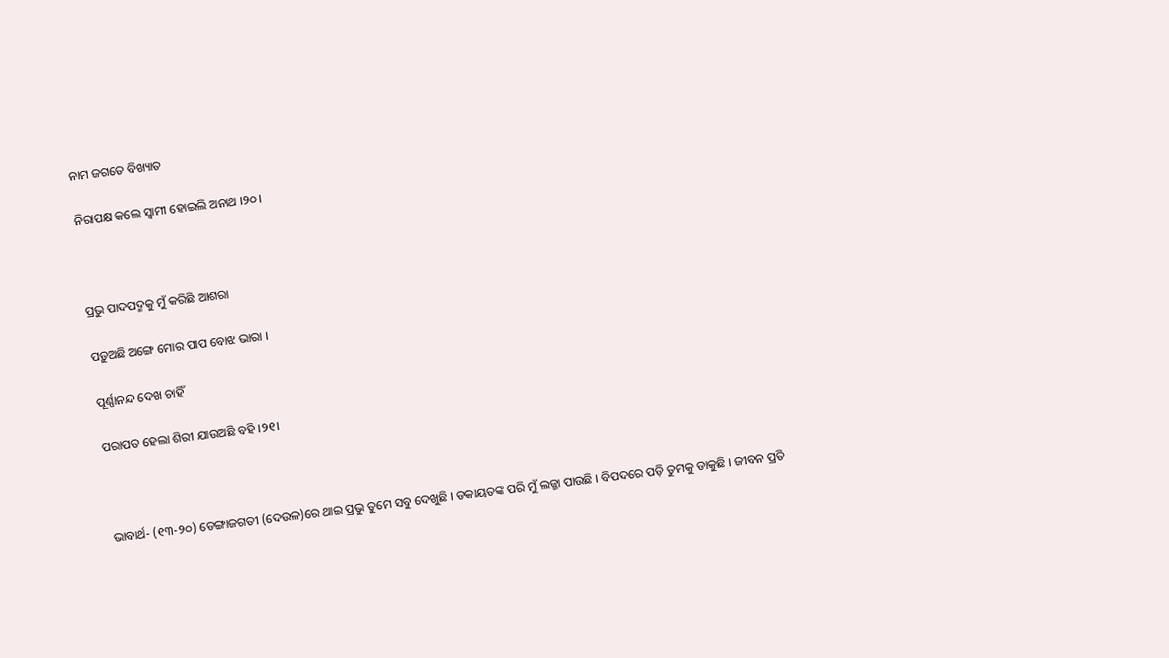ନାମ ଜଗତେ ବିଖ୍ୟାତ

ନିରାପକ୍ଷ କଲେ ସ୍ୱାମୀ ହୋଇଲି ଅନାଥ ।୨୦।



ପ୍ରଭୁ ପାଦପଦ୍ମକୁ ମୁଁ କରିଛି ଆଶରା

ପଡ଼ୁଅଛି ଅଙ୍ଗେ ମୋର ପାପ ବୋଝ ଭାରା ।

ପୂର୍ଣ୍ଣାନନ୍ଦ ଦେଖ ଚାହିଁ

ପରାପତ ହେଲା ଶିରୀ ଯାଉଅଛି ବହି ।୨୧।



ଭାବାର୍ଥ- (୧୩-୨୦) ଡେଙ୍ଗାଜଗତୀ (ଦେଉଳ)ରେ ଥାଇ ପ୍ରଭୁ ତୁମେ ସବୁ ଦେଖୁଛି । ଡକାୟତଙ୍କ ପରି ମୁଁ ଲଜ୍ଜା ପାଉଛି । ବିପଦରେ ପଡ଼ି ତୁମକୁ ଡାକୁଛି । ଜୀବନ ପ୍ରତି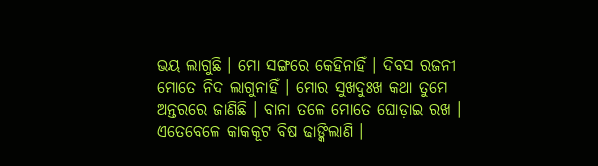ଭୟ ଲାଗୁଛି । ମୋ ସଙ୍ଗରେ କେହିନାହିଁ । ଦିବସ ରଜନୀ ମୋତେ ନିଦ ଲାଗୁନାହିଁ । ମୋର ସୁଖଦୁଃଖ କଥା ତୁମେ ଅନ୍ତରରେ ଜାଣିଛି । ବାନା ତଳେ ମୋତେ ଘୋଡ଼ାଇ ରଖ । ଏତେବେଳେ କାକକୂଟ ବିଷ ଢାଙ୍କିଲାଣି ।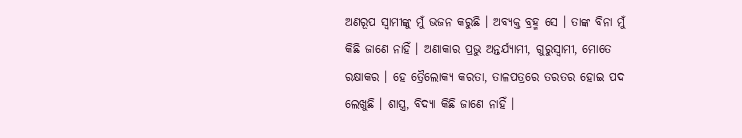ଅଣରୂପ ସ୍ୱାମୀଙ୍କୁ ମୁଁ ଭଜନ କରୁଛି । ଅବ୍ୟକ୍ତ ବ୍ରହ୍ମ ସେ । ତାଙ୍କ ବିନା ମୁଁ କିଛି ଜାଣେ ନାହିଁ । ଅଣାକାର ପ୍ରଭୁ ଅନ୍ତର୍ଯ୍ୟାମୀ, ଗୁରୁସ୍ୱାମୀ, ମୋତେ ରକ୍ଷାକର । ହେ ତ୍ରୈଲୋକ୍ୟ କରତା, ତାଳପତ୍ରରେ ତରତର ହୋଇ ପଦ ଲେଖୁଛି । ଶାସ୍ତ୍ର, ବିଦ୍ୟା କିଛି ଜାଣେ ନାହିଁ ।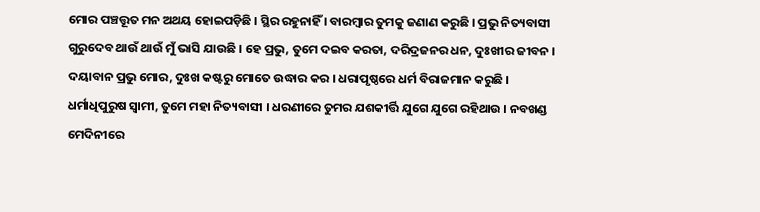ମୋର ପଞ୍ଚତ୍ତୂତ ମନ ଅଥୟ ହୋଇପଡ଼ିଛି । ସ୍ଥିର ରହୁନାହିଁ । ବାରମ୍ବାର ତୁମକୁ ଜଣାଣ କରୁଛି । ପ୍ରଭୁ ନିତ୍ୟବାସୀ ଗୁରୁଦେବ ଥାଉଁ ଥାଉଁ ମୁଁ ଭାସି ଯାଉଛି । ହେ ପ୍ରଭୁ, ତୁମେ ଦଇବ କରତା, ଦରିଦ୍ରଜନର ଧନ, ଦୁଃଖୀର ଜୀବନ । ଦୟାବାନ ପ୍ରଭୁ ମୋର, ଦୁଃଖ କଷ୍ଟରୁ ମୋତେ ଉଦ୍ଧାର କର । ଧରାପୃଷ୍ଠରେ ଧର୍ମ ବିରାଜମାନ କରୁଛି । ଧର୍ମାଧିପୁରୁଷ ସ୍ୱାମୀ, ତୁମେ ମହା ନିତ୍ୟବାସୀ । ଧରଣୀରେ ତୁମର ଯଶକୀର୍ତ୍ତି ଯୁଗେ ଯୁଗେ ରହିଥାଉ । ନବଖଣ୍ଡ ମେଦିନୀରେ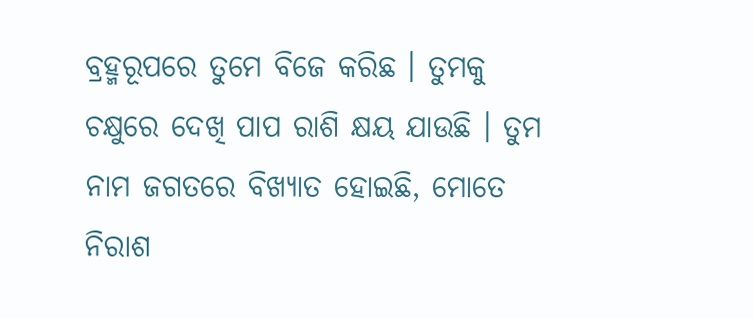ବ୍ରହ୍ମରୂପରେ ତୁମେ ବିଜେ କରିଛ । ତୁମକୁ ଚକ୍ଷୁରେ ଦେଖି ପାପ ରାଶି କ୍ଷୟ ଯାଉଛି । ତୁମ ନାମ ଜଗତରେ ବିଖ୍ୟାତ ହୋଇଛି, ମୋତେ ନିରାଶ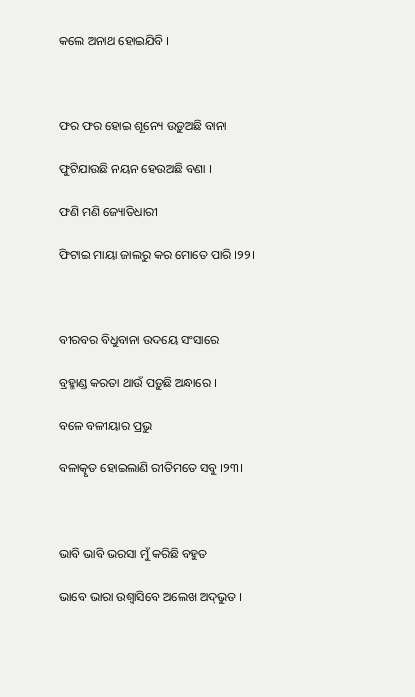କଲେ ଅନାଥ ହୋଇଯିବି ।



ଫର ଫର ହୋଇ ଶୂନ୍ୟେ ଉଡ଼ୁଅଛି ବାନା

ଫୁଟିଯାଉଛି ନୟନ ହେଉଅଛି ବଣା ।

ଫଣି ମଣି ଜ୍ୟୋତିଧାରୀ

ଫିଟାଇ ମାୟା ଜାଲରୁ କର ମୋତେ ପାରି ।୨୨।



ବୀରବର ବିଧୁବାନା ଉଦୟେ ସଂସାରେ

ବ୍ରହ୍ମାଣ୍ଡ କରତା ଥାଉଁ ପଡ଼ୁଛି ଅନ୍ଧାରେ ।

ବଳେ ବଳୀୟାର ପ୍ରଭୁ

ବଳାତ୍କୃତ ହୋଇଲାଣି ରୀତିମତେ ସବୁ ।୨୩।



ଭାବି ଭାବି ଭରସା ମୁଁ କରିଛି ବହୁତ

ଭାବେ ଭାରା ଉଶ୍ୱାସିବେ ଅଲେଖ ଅଦ୍‌ଭୁତ ।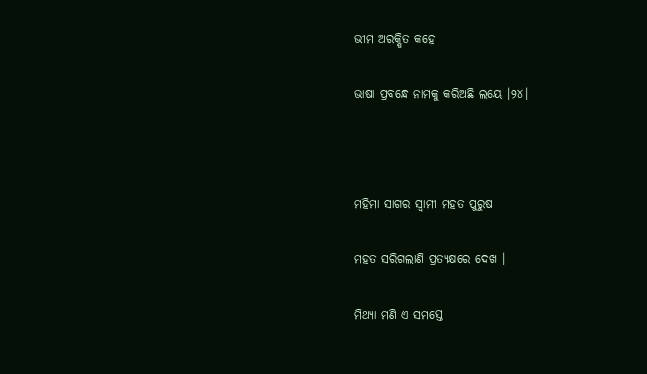ଭୀମ ଅରକ୍ଷିତ କହେ

ଭାଷା ପ୍ରବନ୍ଧେ ନାମକୁ କରିଅଛି ଲୟେ ।୨୪।



ମହିମା ସାଗର ସ୍ୱାମୀ ମହତ ପୁରୁଷ

ମହତ ସରିଗଲାଣି ପ୍ରତ୍ୟକ୍ଷରେ ଦେଖ ।

ମିଥ୍ୟା ମଣି ଏ ସମସ୍ତେ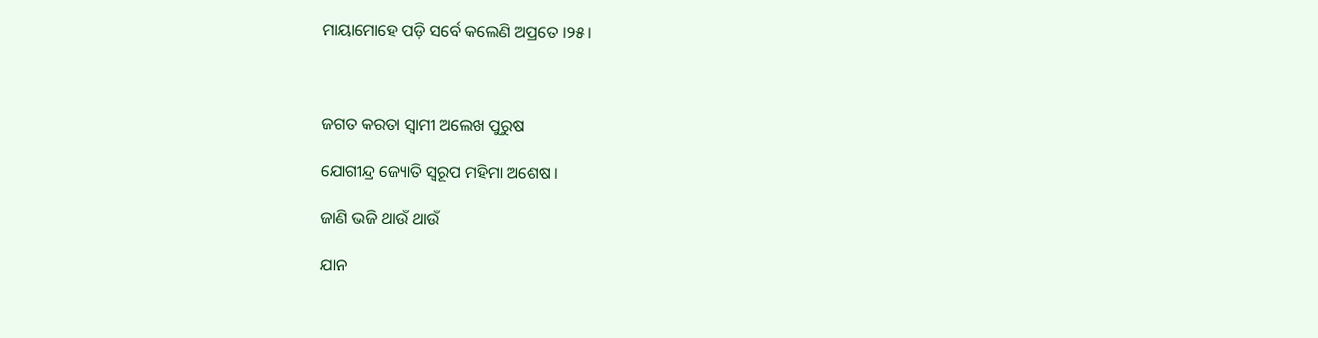ମାୟାମୋହେ ପଡ଼ି ସର୍ବେ କଲେଣି ଅପ୍ରତେ ।୨୫।



ଜଗତ କରତା ସ୍ୱାମୀ ଅଲେଖ ପୁରୁଷ

ଯୋଗୀନ୍ଦ୍ର ଜ୍ୟୋତି ସ୍ୱରୂପ ମହିମା ଅଶେଷ ।

ଜାଣି ଭଜି ଥାଉଁ ଥାଉଁ

ଯାନ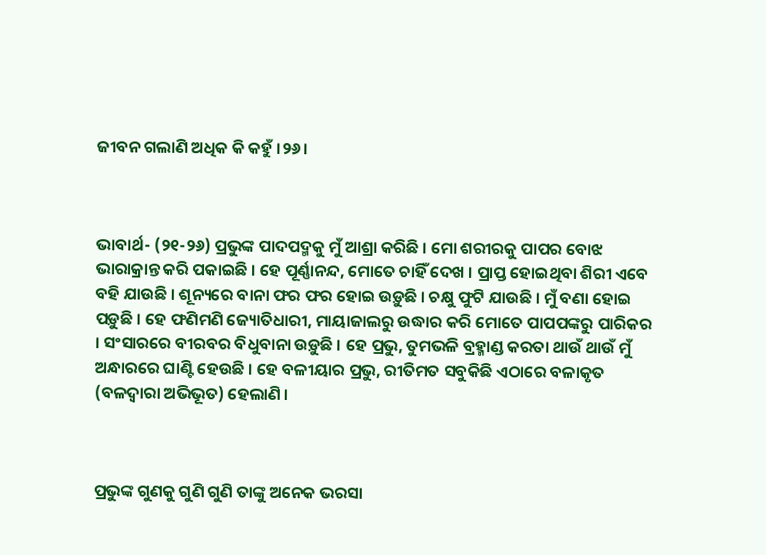ଜୀବନ ଗଲାଣି ଅଧିକ କି କହୁଁ ।୨୬।



ଭାବାର୍ଥ- (୨୧-୨୬) ପ୍ରଭୁଙ୍କ ପାଦପଦ୍ମକୁ ମୁଁ ଆଶ୍ରା କରିଛି । ମୋ ଶରୀରକୁ ପାପର ବୋଝ ଭାରାକ୍ରାନ୍ତ କରି ପକାଇଛି । ହେ ପୂର୍ଣ୍ଣାନନ୍ଦ, ମୋତେ ଚାହିଁ ଦେଖ । ପ୍ରାପ୍ତ ହୋଇଥିବା ଶିରୀ ଏବେ ବହି ଯାଉଛି । ଶୂନ୍ୟରେ ବାନା ଫର ଫର ହୋଇ ଉଡ଼ୁଛି । ଚକ୍ଷୁ ଫୁଟି ଯାଉଛି । ମୁଁ ବଣା ହୋଇ ପଡ଼ୁଛି । ହେ ଫଣିମଣି ଜ୍ୟୋତିଧାରୀ, ମାୟାଜାଲରୁ ଉଦ୍ଧାର କରି ମୋତେ ପାପପଙ୍କରୁ ପାରିକର । ସଂସାରରେ ବୀରବର ବିଧୁବାନା ଉଡ଼ୁଛି । ହେ ପ୍ରଭୁ, ତୁମଭଳି ବ୍ରହ୍ମାଣ୍ଡ କରତା ଥାଉଁ ଥାଉଁ ମୁଁ ଅନ୍ଧାରରେ ଘାଣ୍ଟି ହେଉଛି । ହେ ବଳୀୟାର ପ୍ରଭୁ, ରୀତିମତ ସବୁକିଛି ଏଠାରେ ବଳାକୃତ (ବଳଦ୍ଵାରା ଅଭିଭୂତ) ହେଲାଣି ।



ପ୍ରଭୁଙ୍କ ଗୁଣକୁ ଗୁଣି ଗୁଣି ତାଙ୍କୁ ଅନେକ ଭରସା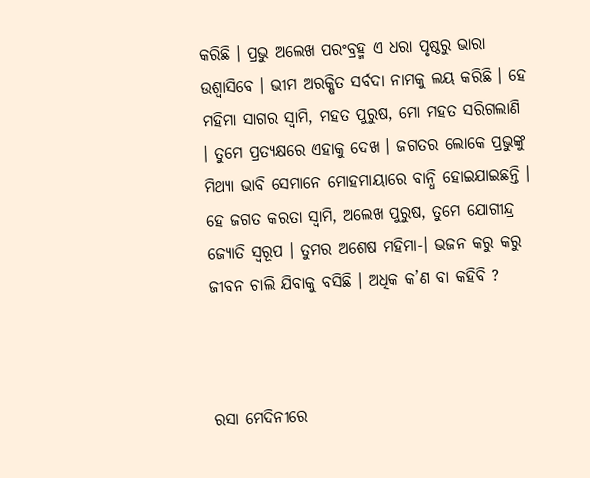କରିଛି । ପ୍ରଭୁ ଅଲେଖ ପରଂବ୍ରହ୍ମ ଏ ଧରା ପୃଷ୍ଠରୁ ଭାରା ଉଶ୍ୱାସିବେ । ଭୀମ ଅରକ୍ଷିତ ସର୍ବଦା ନାମକୁ ଲୟ କରିଛି । ହେ ମହିମା ସାଗର ସ୍ଵାମି, ମହତ ପୁରୁଷ, ମୋ ମହତ ସରିଗଲାଣି । ତୁମେ ପ୍ରତ୍ୟକ୍ଷରେ ଏହାକୁ ଦେଖ । ଜଗତର ଲୋକେ ପ୍ରଭୁଙ୍କୁ ମିଥ୍ୟା ଭାବି ସେମାନେ ମୋହମାୟାରେ ବାନ୍ଧି ହୋଇଯାଇଛନ୍ତି । ହେ ଜଗତ କରତା ସ୍ୱାମି, ଅଲେଖ ପୁରୁଷ, ତୁମେ ଯୋଗୀନ୍ଦ୍ର ଜ୍ୟୋତି ସ୍ୱରୂପ । ତୁମର ଅଶେଷ ମହିମା-। ଭଜନ କରୁ କରୁ ଜୀବନ ଚାଲି ଯିବାକୁ ବସିଛି । ଅଧିକ କ’ଣ ବା କହିବି ?



ରସା ମେଦିନୀରେ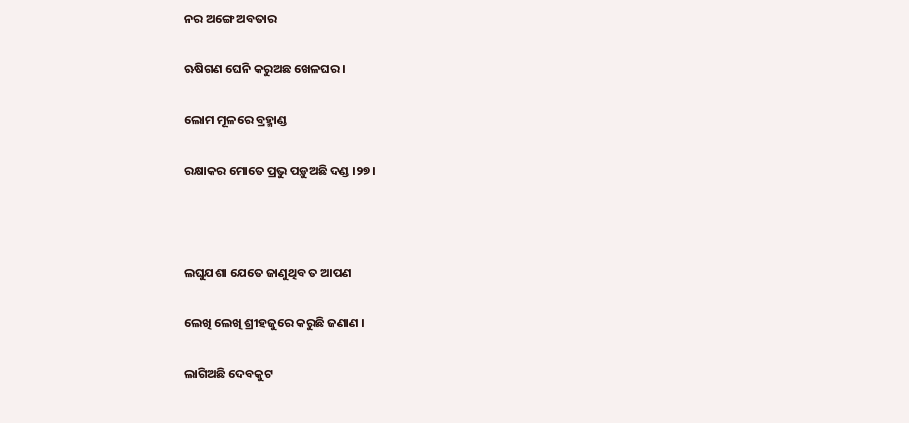ନର ଅଙ୍ଗେ ଅବତାର

ଋଷିଗଣ ଘେନି କରୁଅଛ ଖେଳଘର ।

ଲୋମ ମୂଳରେ ବ୍ରହ୍ମାଣ୍ଡ

ରକ୍ଷାକର ମୋତେ ପ୍ରଭୁ ପଡ଼ୁଅଛି ଦଣ୍ଡ ।୨୭।



ଲଘୁଯଶା ଯେତେ ଜାଣୁଥିବ ତ ଆପଣ

ଲେଖି ଲେଖି ଶ୍ରୀହଜୁରେ କରୁଛି ଜଣାଣ ।

ଲାଗିଅଛି ଦେବକୁଟ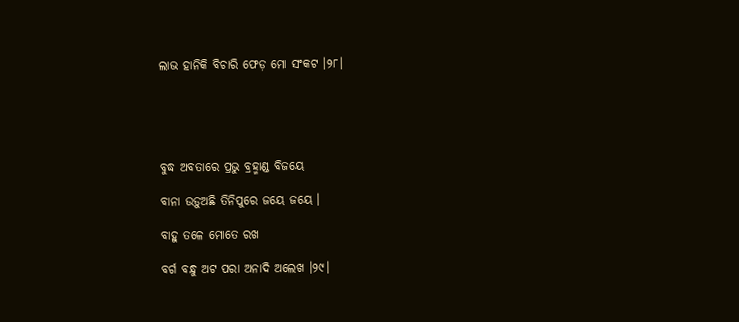ଲାଭ ହାନିକି ବିଚାରି ଫେଡ଼ ମୋ ସଂକଟ ।୨୮।





ବୁଦ୍ଧ ଅବତାରେ ପ୍ରଭୁ ବ୍ରହ୍ମାଣ୍ଡ ବିଜୟେ

ବାନା ଉଡ଼ୁଅଛି ତିନିପୁରେ ଜୟେ ଜୟେ ।

ବାହୁ ତଳେ ମୋତେ ରଖ

ବର୍ଗ ବନ୍ଧୁ ଅଟ ପରା ଅନାଦି ଅଲେଖ ।୨୯।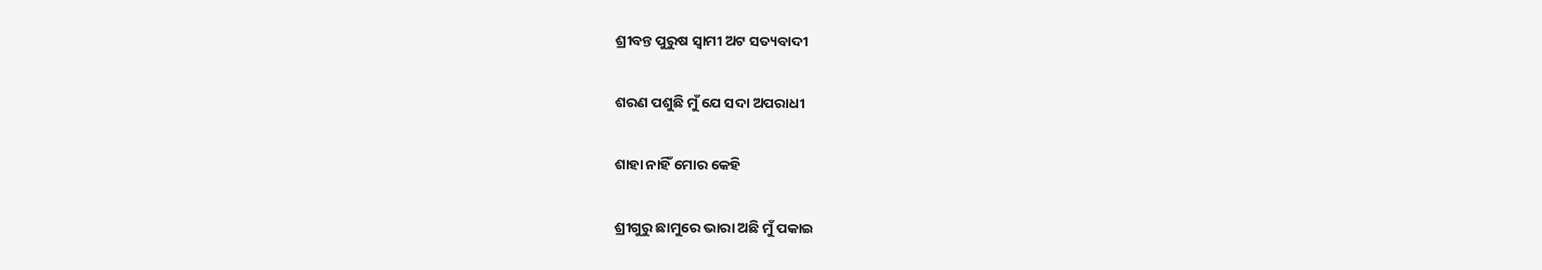ଶ୍ରୀବନ୍ତ ପୁରୁଷ ସ୍ୱାମୀ ଅଟ ସତ୍ୟବାଦୀ

ଶରଣ ପଶୁଛି ମୁଁ ଯେ ସଦା ଅପରାଧୀ

ଶାହା ନାହିଁ ମୋର କେହି

ଶ୍ରୀଗୁରୁ ଛାମୁରେ ଭାରା ଅଛି ମୁଁ ପକାଇ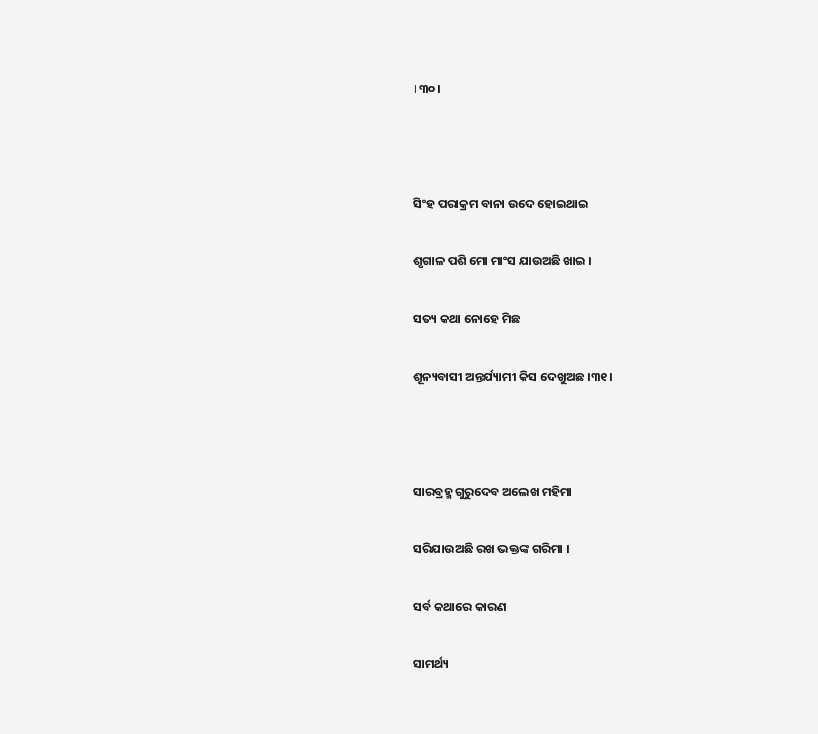।୩୦।



ସିଂହ ପରାକ୍ରମ ବାନା ଉଦେ ହୋଇଥାଇ

ଶୃଗାଳ ପଶି ମୋ ମାଂସ ଯାଉଅଛି ଖାଇ ।

ସତ୍ୟ କଥା ନୋହେ ମିଛ

ଶୂନ୍ୟବାସୀ ଅନ୍ତର୍ଯ୍ୟାମୀ କିସ ଦେଖୁଅଛ ।୩୧।



ସାରବ୍ରହ୍ମ ଗୁରୁଦେବ ଅଲେଖ ମହିମା

ସରିଯାଉଅଛି ରଖ ଭକ୍ତଙ୍କ ଗରିମା ।

ସର୍ବ କଥାରେ କାରଣ

ସାମର୍ଥ୍ୟ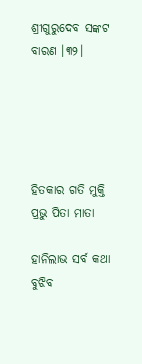ଶ୍ରୀଗୁରୁଦେବ ସଙ୍କଟ ବାରଣ ।୩୨।





ହିତକାର ଗତି ମୁକ୍ତି ପ୍ରଭୁ ପିତା ମାତା

ହାନିଲାଭ ସର୍ବ କଥା ବୁଝିବ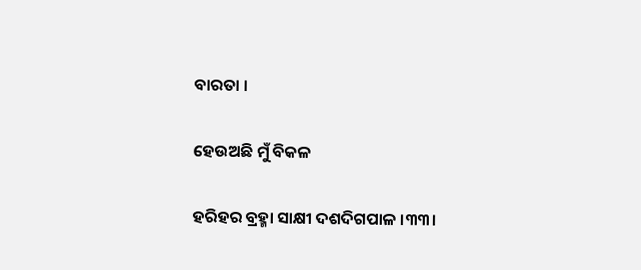ବାରତା ।

ହେଉଅଛି ମୁଁ ବିକଳ

ହରିହର ବ୍ରହ୍ମା ସାକ୍ଷୀ ଦଶଦିଗପାଳ ।୩୩।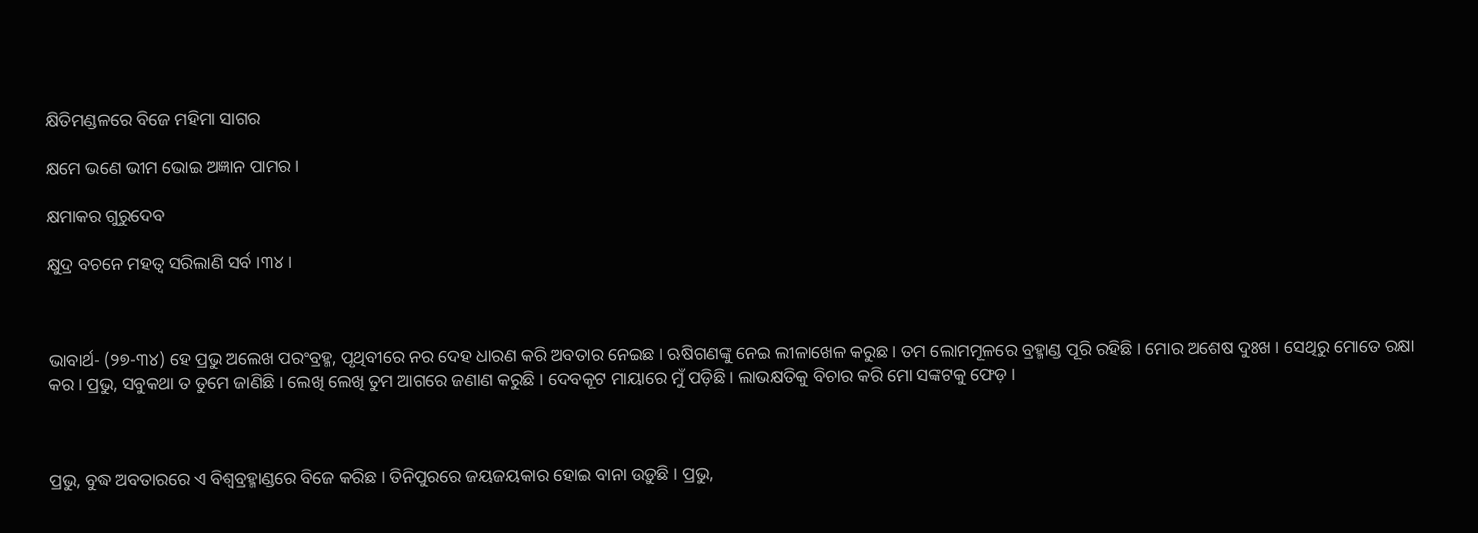କ୍ଷିତିମଣ୍ଡଳରେ ବିଜେ ମହିମା ସାଗର

କ୍ଷମେ ଭଣେ ଭୀମ ଭୋଇ ଅଜ୍ଞାନ ପାମର ।

କ୍ଷମାକର ଗୁରୁଦେବ

କ୍ଷୁଦ୍ର ବଚନେ ମହତ୍ୱ ସରିଲାଣି ସର୍ବ ।୩୪।



ଭାବାର୍ଥ- (୨୭-୩୪) ହେ ପ୍ରଭୁ ଅଲେଖ ପରଂବ୍ରହ୍ମ, ପୃଥିବୀରେ ନର ଦେହ ଧାରଣ କରି ଅବତାର ନେଇଛ । ଋଷିଗଣଙ୍କୁ ନେଇ ଲୀଳାଖେଳ କରୁଛ । ତମ ଲୋମମୂଳରେ ବ୍ରହ୍ମାଣ୍ଡ ପୂରି ରହିଛି । ମୋର ଅଶେଷ ଦୁଃଖ । ସେଥିରୁ ମୋତେ ରକ୍ଷା କର । ପ୍ରଭୁ, ସବୁକଥା ତ ତୁମେ ଜାଣିଛି । ଲେଖି ଲେଖି ତୁମ ଆଗରେ ଜଣାଣ କରୁଛି । ଦେବକୂଟ ମାୟାରେ ମୁଁ ପଡ଼ିଛି । ଲାଭକ୍ଷତିକୁ ବିଚାର କରି ମୋ ସଙ୍କଟକୁ ଫେଡ଼ ।



ପ୍ରଭୁ, ବୁଦ୍ଧ ଅବତାରରେ ଏ ବିଶ୍ୱବ୍ରହ୍ମାଣ୍ଡରେ ବିଜେ କରିଛ । ତିନିପୁରରେ ଜୟଜୟକାର ହୋଇ ବାନା ଉଡ଼ୁଛି । ପ୍ରଭୁ,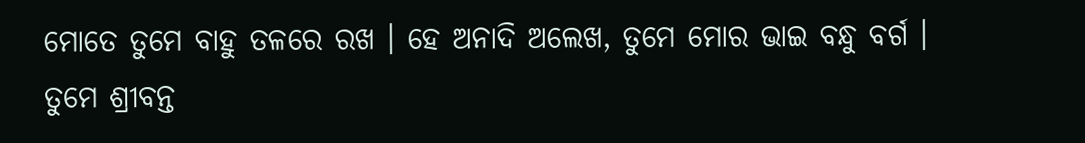ମୋତେ ତୁମେ ବାହୁ ତଳରେ ରଖ । ହେ ଅନାଦି ଅଲେଖ, ତୁମେ ମୋର ଭାଇ ବନ୍ଧୁ ବର୍ଗ । ତୁମେ ଶ୍ରୀବନ୍ତ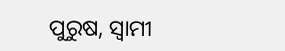ପୁରୁଷ, ସ୍ୱାମୀ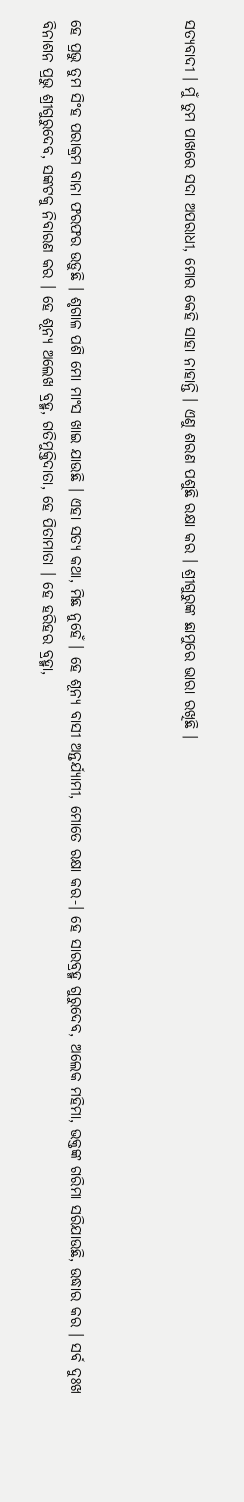ସତ୍ୟବାଦୀ । ମୁଁ ତୁମ ପାଖରେ ସଦା ଅପରାଧୀ, ମୋର କେହି ସାହା ନାହାନ୍ତି । ଏଣୁ ଶରଣ ପଶୁଛି ରକ୍ଷା କର । ଶ୍ରୀଗୁରୁଙ୍କ ଛାମୁରେ ଭାରା ରଖିଛି ।



ହେ ପ୍ରଭୁ ତୁମ ସିଂହ ପରାକ୍ରମ ବାନା ଫରଫର ଉଡ଼ୁଛି । ଶୃଗାଳ ପଶି ମୋ ମାଂସ ଖାଇ ଯାଉଛି । ଏହା ସତ୍ୟ କଥା, ମିଛ ନୁହେଁ । ହେ ଶୂନ୍ୟ ବାସୀ ଅନ୍ତର୍ଯ୍ୟାମୀ, ମୋତେ ରକ୍ଷା କର-। ହେ ସାରବ୍ରହ୍ମ ଗୁରୁଦେବ, ଅଲେକ ମହିମା, ଭକ୍ତଙ୍କ ଗରିମା ସରିଯାଉଛି, ଉଦ୍ଧାର କର । ସର୍ବ ଦୁଃଖ ବିନାଶନ ପ୍ରଭୁ ଶ୍ରୀଗୁରୁଦେବ, ସଙ୍କଟକୁ ନିବାରଣ କର । ହେ ଶୂନ୍ୟ ଅଲେଖ ବ୍ରହ୍ମ, ଗତିମୁକ୍ତିଦାତା, ହେ ପିତାମାତା । ହେ ହରିହର ବ୍ରହ୍ମା,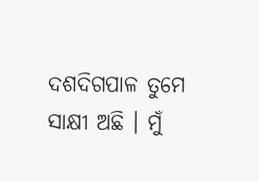ଦଶଦିଗପାଳ ତୁମେ ସାକ୍ଷୀ ଅଛି । ମୁଁ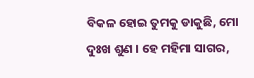ବିକଳ ହୋଇ ତୁମକୁ ଡାକୁଛି, ମୋ ଦୁଃଖ ଶୁଣ । ହେ ମହିମା ସାଗର,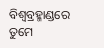ବିଶ୍ୱବ୍ରହ୍ମାଣ୍ଡରେ ତୁମେ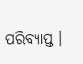ପରିବ୍ୟାପ୍ତ ।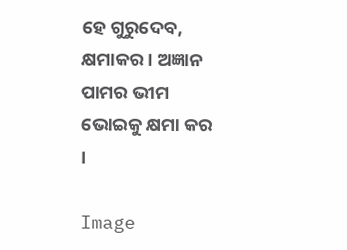ହେ ଗୁରୁଦେବ, କ୍ଷମାକର । ଅଜ୍ଞାନ ପାମର ଭୀମ ଭୋଇକୁ କ୍ଷମା କର ।

Image